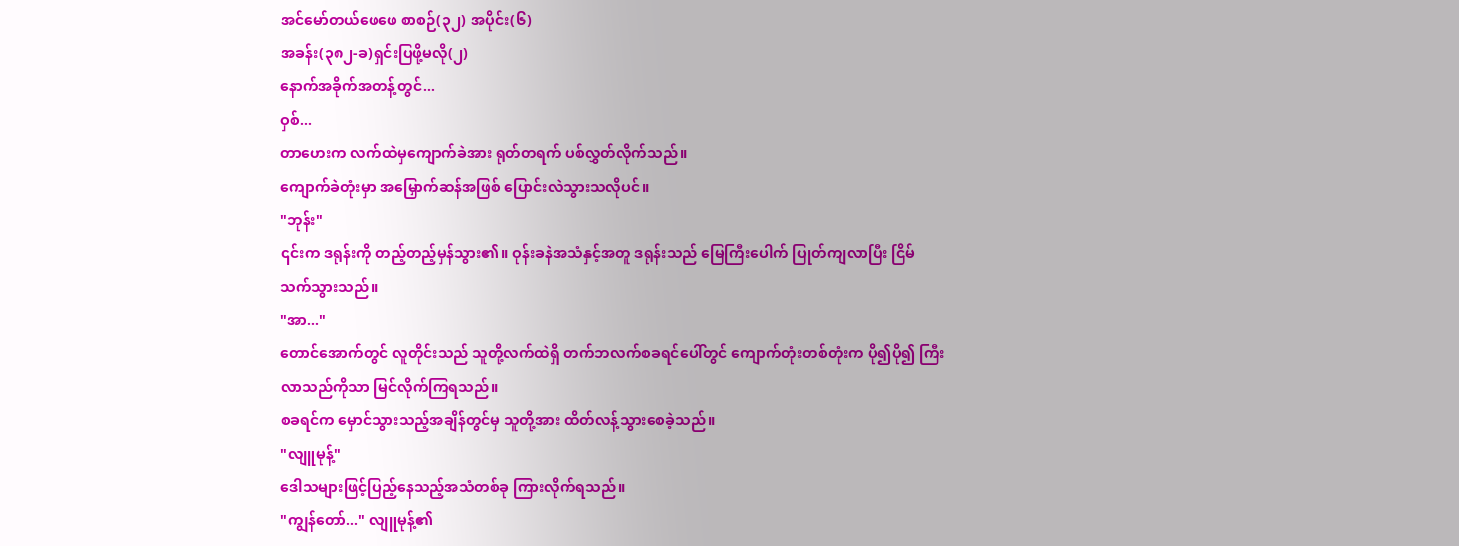အင်မော်တယ်ဖေဖေ စာစဉ်(၃၂) အပိုင်း(၆)
အခန်း(၃၈၂-ခ)ရှင်းပြဖို့မလို(၂)
နောက်အခိုက်အတန့်တွင်...
ဝှစ်...
တာဟေးက လက်ထဲမှကျောက်ခဲအား ရုတ်တရက် ပစ်လွှတ်လိုက်သည်။
ကျောက်ခဲတုံးမှာ အမြှောက်ဆန်အဖြစ် ပြောင်းလဲသွားသလိုပင်။
"ဘုန်း"
၎င်းက ဒရုန်းကို တည့်တည့်မှန်သွား၏။ ဝုန်းခနဲအသံနှင့်အတူ ဒရုန်းသည် မြေကြီးပေါက် ပြုတ်ကျလာပြီး ငြိမ်သက်သွားသည်။
"အာ..."
တောင်အောက်တွင် လူတိုင်းသည် သူတို့လက်ထဲရှိ တက်ဘလက်စခရင်ပေါ်တွင် ကျောက်တုံးတစ်တုံးက ပို၍ပို၍ ကြီးလာသည်ကိုသာ မြင်လိုက်ကြရသည်။
စခရင်က မှောင်သွားသည့်အချိန်တွင်မှ သူတို့အား ထိတ်လန့်သွားစေခဲ့သည်။
"လျူမုန့်"
ဒေါသများဖြင့်ပြည့်နေသည့်အသံတစ်ခု ကြားလိုက်ရသည်။
"ကျွန်တော်..." လျူမုန့်၏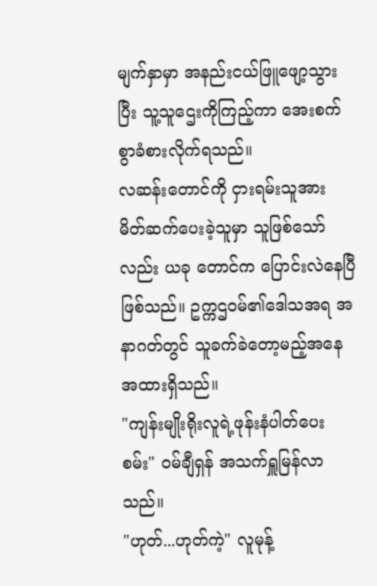မျက်နှာမှာ အနည်းငယ်ဖြူဖျော့သွားပြီး သူ့သူဌေးကိုကြည့်ကာ အေးစက်စွာခံစားလိုက်ရသည်။
လဆန်းတောင်ကို ငှားရမ်းသူအား မိတ်ဆက်ပေးခဲ့သူမှာ သူဖြစ်သော်လည်း ယခု တောင်က ပြောင်းလဲနေပြီဖြစ်သည်။ ဥက္ကဌဝမ်၏ဒေါသအရ အနာဂတ်တွင် သူခက်ခဲတော့မည့်အနေအထားရှိသည်။
"ကျန်းမျိုးရိုးလူရဲ့ဖုန်းနံပါတ်ပေးစမ်း" ဝမ်ချီရှန် အသက်ရှူမြန်လာသည်။
"ဟုတ်...ဟုတ်ကဲ့" လူမုန့်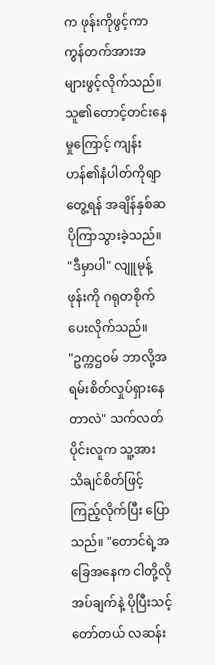က ဖုန်းကိုဖွင့်ကာ ကွန်တက်အားအများဖွင့်လိုက်သည်။ သူ၏တောင့်တင်းနေမှုကြောင့် ကျန်းဟန်၏နံပါတ်ကိုရျာတွေ့ရန် အချိန်နှစ်ဆပိုကြာသွားခဲ့သည်။
"ဒီမှာပါ" လျူမုန့် ဖုန်းကို ဂရုတစိုက်ပေးလိုက်သည်။
"ဥက္ကဌဝမ် ဘာလို့အရမ်းစိတ်လှုပ်ရှားနေတာလဲ" သက်လတ်ပိုင်းလူက သူ့အား သိချင်စိတ်ဖြင့် ကြည့်လိုက်ပြီး ပြောသည်။ "တောင်ရဲ့အခြေအနေက ငါတို့လိုအပ်ချက်နဲ့ ပိုပြီးသင့်တော်တယ် လဆန်း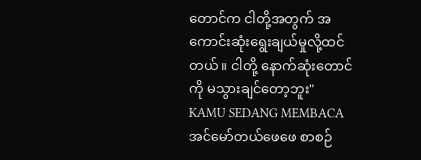တောင်က ငါတို့အတွက် အကောင်းဆုံးရွေးချယ်မှုလို့ထင်တယ်။ ငါတို့ နောက်ဆုံးတောင်ကို မသွားချင်တော့ဘူး"
KAMU SEDANG MEMBACA
အင်မော်တယ်ဖေဖေ စာစဉ်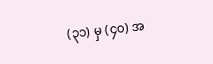(၃၁) မှ (၄၀) အ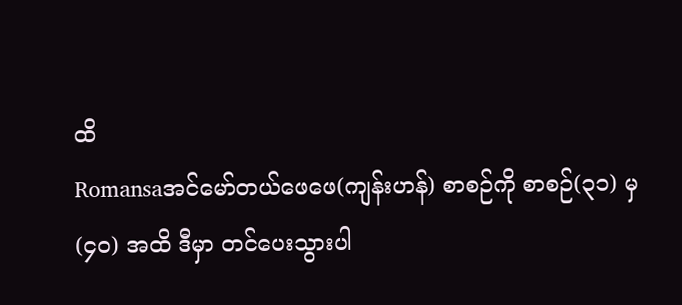ထိ
Romansaအင်မော်တယ်ဖေဖေ(ကျန်းဟန်) စာစဉ်ကို စာစဉ်(၃၁) မှ (၄၀) အထိ ဒီမှာ တင်ပေးသွားပါ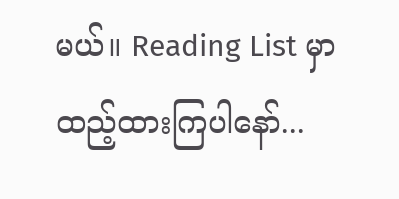မယ်။ Reading List မှာ ထည့်ထားကြပါနော်...